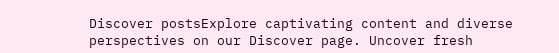Discover postsExplore captivating content and diverse perspectives on our Discover page. Uncover fresh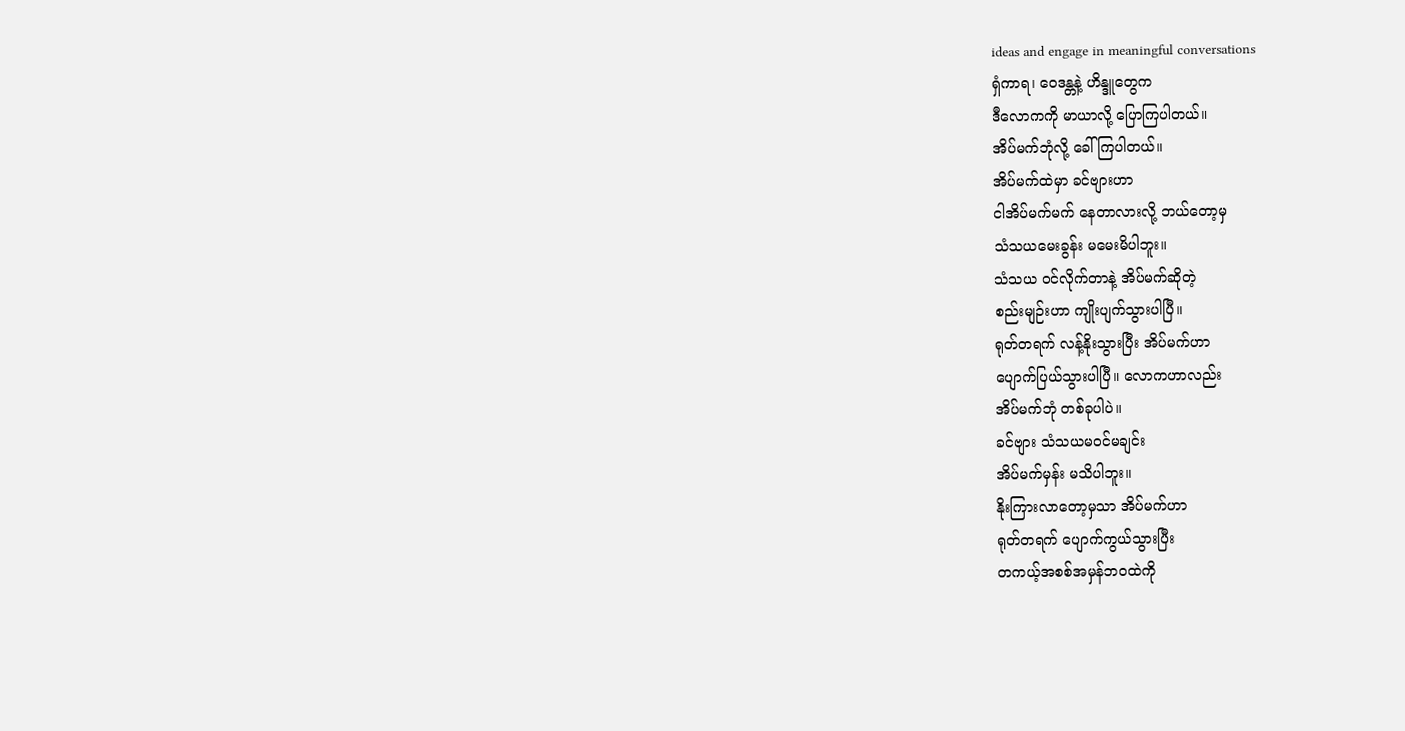ideas and engage in meaningful conversations
ရှံကာရ၊ ဝေဒန္တနဲ့ ဟိန္ဒူတွေက
ဒီလောကကို မာယာလို့ ပြောကြပါတယ်။
အိပ်မက်ဘုံလို့ ခေါ်ကြပါတယ်။
အိပ်မက်ထဲမှာ ခင်ဗျားဟာ
ငါအိပ်မက်မက် နေတာလားလို့ ဘယ်တော့မှ
သံသယမေးခွန်း မမေးမိပါဘူး။
သံသယ ဝင်လိုက်တာနဲ့ အိပ်မက်ဆိုတဲ့
စည်းမျဉ်းဟာ ကျိုးပျက်သွားပါပြီ။
ရုတ်တရက် လန့်နိုးသွားပြီး အိပ်မက်ဟာ
ပျောက်ပြယ်သွားပါပြီ။ လောကဟာလည်း
အိပ်မက်ဘုံ တစ်ခုပါပဲ။
ခင်ဗျား သံသယမဝင်မချင်း
အိပ်မက်မှန်း မသိပါဘူး။
နိုးကြားလာတော့မှသာ အိပ်မက်ဟာ
ရုတ်တရက် ပျောက်ကွယ်သွားပြီး
တကယ့်အစစ်အမှန်ဘဝထဲကို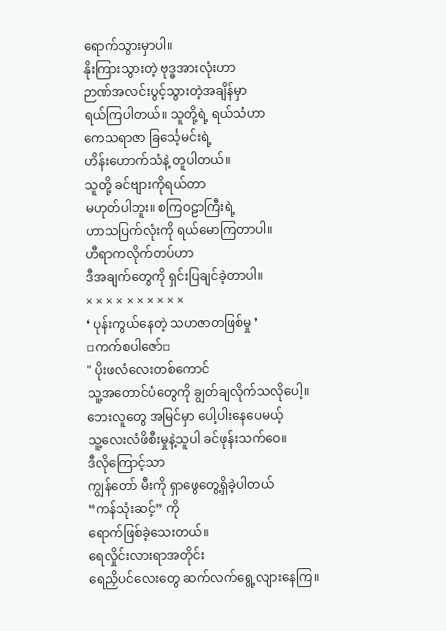ရောက်သွားမှာပါ။
နိုးကြားသွားတဲ့ ဗုဒ္ဓအားလုံးဟာ
ဉာဏ်အလင်းပွင့်သွားတဲ့အချိန်မှာ
ရယ်ကြပါတယ်။ သူတို့ရဲ့ ရယ်သံဟာ
ကေသရာဇာ ခြင်္သေ့မင်းရဲ့
ဟိန်းဟောက်သံနဲ့ တူပါတယ်။
သူတို့ ခင်ဗျားကိုရယ်တာ
မဟုတ်ပါဘူး။ စကြဝဠာကြီးရဲ့
ဟာသပြက်လုံးကို ရယ်မောကြတာပါ။
ဟီရာကလိုက်တပ်ဟာ
ဒီအချက်တွေကို ရှင်းပြချင်ခဲ့တာပါ။
× × × × × × × × × ×
❛ ပုန်းကွယ်နေတဲ့ သဟဇာတဖြစ်မှု ❜
▫ကက်စပါဇော်▫
" ပိုးဖလံလေးတစ်ကောင်
သူ့အတောင်ပံတွေကို ချွတ်ချလိုက်သလိုပေါ့။
ဘေးလူတွေ အမြင်မှာ ပေါ့ပါးနေပေမယ့်
သူ့လေးလံဖိစီးမှုနဲ့သူပါ ခင်ဖုန်းသက်ဝေ။
ဒီလိုကြောင့်သာ
ကျွန်တော် မီးကို ရှာဖွေတွေ့ရှိခဲ့ပါတယ်
“ကန်သုံးဆင့်” ကို
ရောက်ဖြစ်ခဲ့သေးတယ်။
ရေလှိုင်းလားရာအတိုင်း
ရေညှိပင်လေးတွေ ဆက်လက်ရွေ့လျားနေကြ။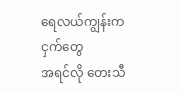ရေလယ်ကျွန်းက ငှက်တွေ
အရင်လို တေးသီ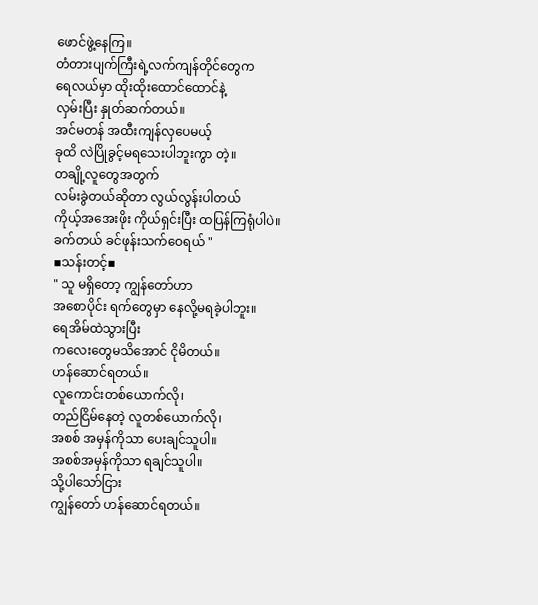ဖောင်ဖွဲ့နေကြ။
တံတားပျက်ကြီးရဲ့လက်ကျန်တိုင်တွေက
ရေလယ်မှာ ထိုးထိုးထောင်ထောင်နဲ့
လှမ်းပြီး နှုတ်ဆက်တယ်။
အင်မတန် အထီးကျန်လှပေမယ့်
ခုထိ လဲပြိုခွင့်မရသေးပါဘူးကွာ တဲ့။
တချို့လူတွေအတွက်
လမ်းခွဲတယ်ဆိုတာ လွယ်လွန်းပါတယ်
ကိုယ့်အအေးဖိုး ကိုယ်ရှင်းပြီး ထပြန်ကြရုံပါပဲ။
ခက်တယ် ခင်ဖုန်းသက်ဝေရယ် "
▪သန်းတင့်▪
" သူ မရှိတော့ ကျွန်တော်ဟာ
အစောပိုင်း ရက်တွေမှာ နေလို့မရခဲ့ပါဘူး။
ရေအိမ်ထဲသွားပြီး
ကလေးတွေမသိအောင် ငိုမိတယ်။
ဟန်ဆောင်ရတယ်။
လူကောင်းတစ်ယောက်လို၊
တည်ငြိမ်နေတဲ့ လူတစ်ယောက်လို၊
အစစ် အမှန်ကိုသာ ပေးချင်သူပါ။
အစစ်အမှန်ကိုသာ ရချင်သူပါ။
သို့ပါသော်ငြား
ကျွန်တော် ဟန်ဆောင်ရတယ်။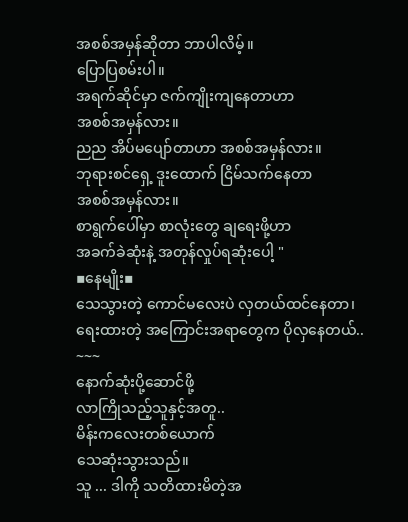အစစ်အမှန်ဆိုတာ ဘာပါလိမ့်။
ပြောပြစမ်းပါ။
အရက်ဆိုင်မှာ ဇက်ကျိုးကျနေတာဟာ
အစစ်အမှန်လား။
ညည အိပ်မပျော်တာဟာ အစစ်အမှန်လား။
ဘုရားစင်ရှေ့ ဒူးထောက် ငြိမ်သက်နေတာ
အစစ်အမှန်လား။
စာရွက်ပေါ်မှာ စာလုံးတွေ ချရေးဖို့ဟာ
အခက်ခဲဆုံးနဲ့ အတုန်လှုပ်ရဆုံးပေါ့ "
▪နေမျိုး▪
သေသွားတဲ့ ကောင်မလေးပဲ လှတယ်ထင်နေတာ၊
ရေးထားတဲ့ အကြောင်းအရာတွေက ပိုလှနေတယ်..
~~~
နောက်ဆုံးပို့ဆောင်ဖို့
လာကြိုသည့်သူနှင့်အတူ..
မိန်းကလေးတစ်ယောက်
သေဆုံးသွားသည်။
သူ ... ဒါကို သတိထားမိတဲ့အ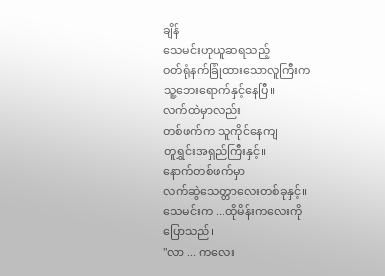ချိန်
သေမင်းဟုယူဆရသည့်
ဝတ်ရုံနက်ခြုံထားသောလူကြီးက
သူ့ဘေးရောက်နှင့်နေပြီ။
လက်ထဲမှာလည်း
တစ်ဖက်က သူကိုင်နေကျ
တူရွှင်းအရှည်ကြီးနှင့်။
နောက်တစ်ဖက်မှာ
လက်ဆွဲသေတ္တာလေးတစ်ခုနှင့်။
သေမင်းက ...ထိုမိန်းကလေးကို
ပြောသည်၊
"လာ ... ကလေး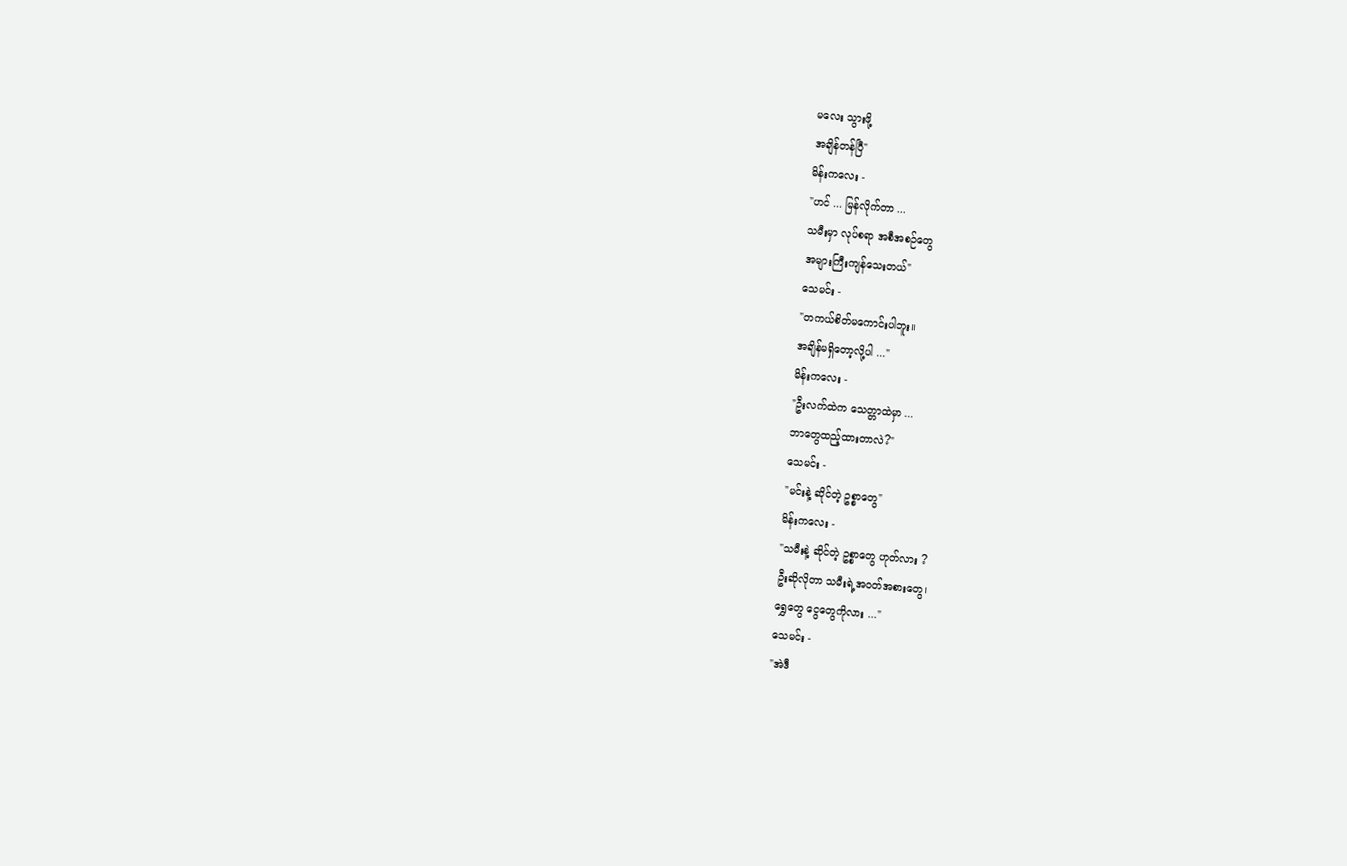မလေး သွားဖို့
အချိန်တန်ပြီ"
မိန်းကလေး -
"ဟင် ... မြန်လိုက်တာ ...
သမီးမှာ လုပ်စရာ အစီအစဉ်တွေ
အများကြီးကျန်သေးတယ်"
သေမင်း -
"တကယ်စိတ်မကောင်းပါဘူး။
အချိန်မရှိတော့လို့ပါ ..."
မိန်းကလေး -
"ဦးလက်ထဲက သေတ္တာထဲမှာ ...
ဘာတွေထည့်ထားတာလဲ?"
သေမင်း -
"မင်းနဲ့ ဆိုင်တဲ့ ဥစ္စာတွေ"
မိန်းကလေး -
"သမီးနဲ့ ဆိုင်တဲ့ ဥစ္စာတွေ ဟုတ်လား ?
ဦးဆိုလိုတာ သမီးရဲ့အဝတ်အစားတွေ၊
ရွှေတွေ ငွေတွေကိုလား ..."
သေမင်း -
"အဲဒီ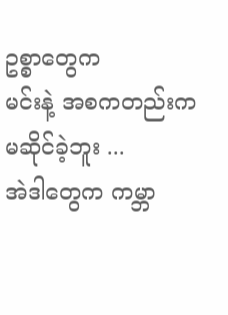ဥစ္စာတွေက
မင်းနဲ့ အစကတည်းက မဆိုင်ခဲ့ဘူး ...
အဲဒါတွေက ကမ္ဘာ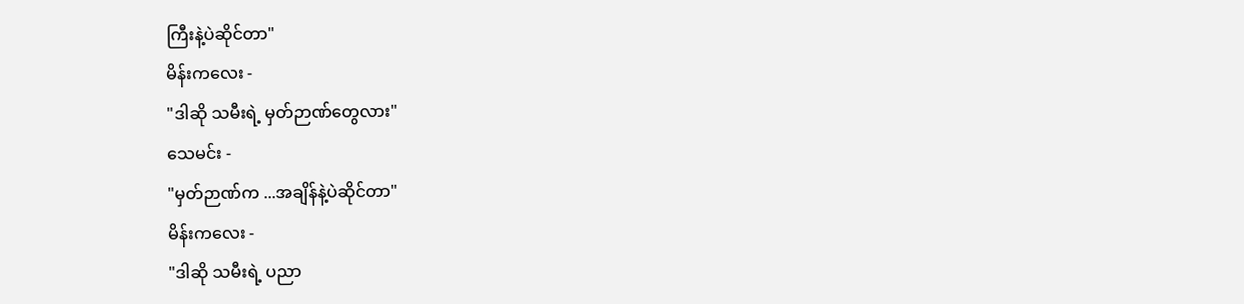ကြီးနဲ့ပဲဆိုင်တာ"
မိန်းကလေး -
"ဒါဆို သမီးရဲ့ မှတ်ဉာဏ်တွေလား"
သေမင်း -
"မှတ်ဉာဏ်က ...အချိန်နဲ့ပဲဆိုင်တာ"
မိန်းကလေး -
"ဒါဆို သမီးရဲ့ ပညာ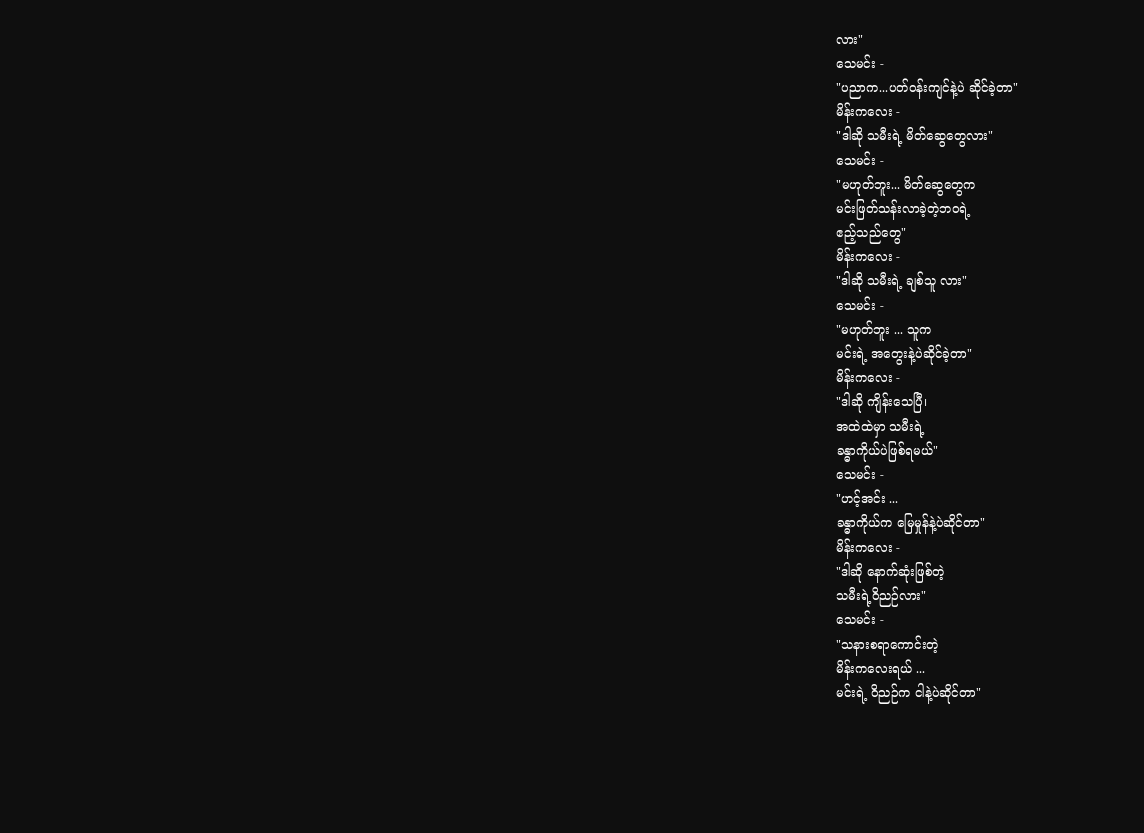လား"
သေမင်း -
"ပညာက...ပတ်ဝန်းကျင်နဲ့ပဲ ဆိုင်ခဲ့တာ"
မိန်းကလေး -
"ဒါဆို သမီးရဲ့ မိတ်ဆွေတွေလား"
သေမင်း -
"မဟုတ်ဘူး... မိတ်ဆွေတွေက
မင်းဖြတ်သန်းလာခဲ့တဲ့ဘဝရဲ့
ဧည့်သည်တွေ"
မိန်းကလေး -
"ဒါဆို သမီးရဲ့ ချစ်သူ လား"
သေမင်း -
"မဟုတ်ဘူး ... သူက
မင်းရဲ့ အတွေးနဲ့ပဲဆိုင်ခဲ့တာ"
မိန်းကလေး -
"ဒါဆို ကျိန်းသေပြီ၊
အထဲထဲမှာ သမီးရဲ့
ခန္ဓာကိုယ်ပဲဖြစ်ရမယ်"
သေမင်း -
"ဟင့်အင်း ...
ခန္ဓာကိုယ်က မြေမှုန်နဲ့ပဲဆိုင်တာ"
မိန်းကလေး -
"ဒါဆို နောက်ဆုံးဖြစ်တဲ့
သမီးရဲ့ဝိညဉ်လား"
သေမင်း -
"သနားစရာကောင်းတဲ့
မိန်းကလေးရယ် ...
မင်းရဲ့ ဝိညဉ်က ငါနဲ့ပဲဆိုင်တာ"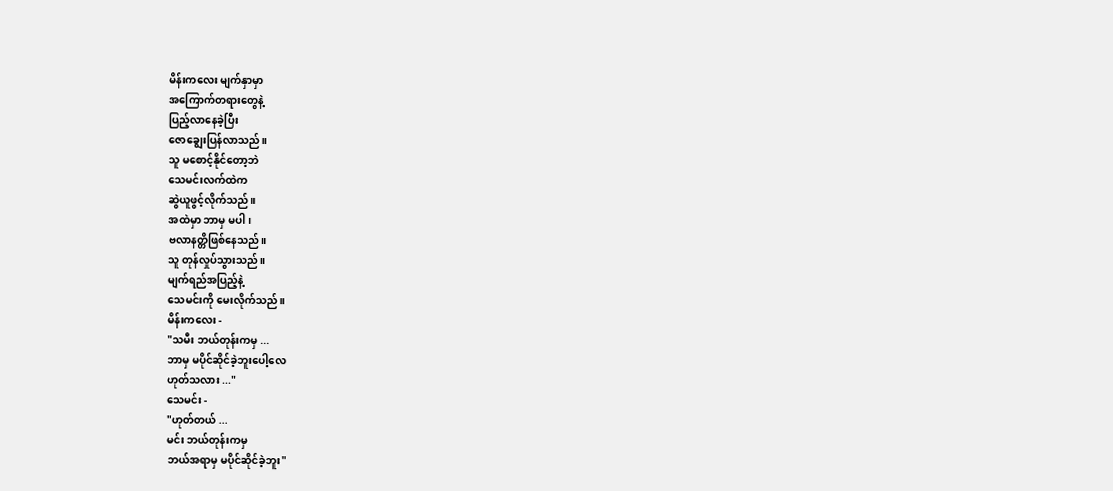မိန်းကလေး မျက်နှာမှာ
အကြောက်တရားတွေနဲ့
ပြည့်လာနေခဲ့ပြီး
ဇောချွေးပြန်လာသည်။
သူ မစောင့်နိုင်တော့ဘဲ
သေမင်းလက်ထဲက
ဆွဲယူဖွင့်လိုက်သည်။
အထဲမှာ ဘာမှ မပါ၊
ဗလာနတ္တိဖြစ်နေသည်။
သူ တုန်လှုပ်သွားသည်။
မျက်ရည်အပြည့်နဲ့
သေမင်းကို မေးလိုက်သည်။
မိန်းကလေး -
"သမီး ဘယ်တုန်းကမှ ...
ဘာမှ မပိုင်ဆိုင်ခဲ့ဘူးပေါ့လေ
ဟုတ်သလား ..."
သေမင်း -
"ဟုတ်တယ် ...
မင်း ဘယ်တုန်းကမှ
ဘယ်အရာမှ မပိုင်ဆိုင်ခဲ့ဘူး"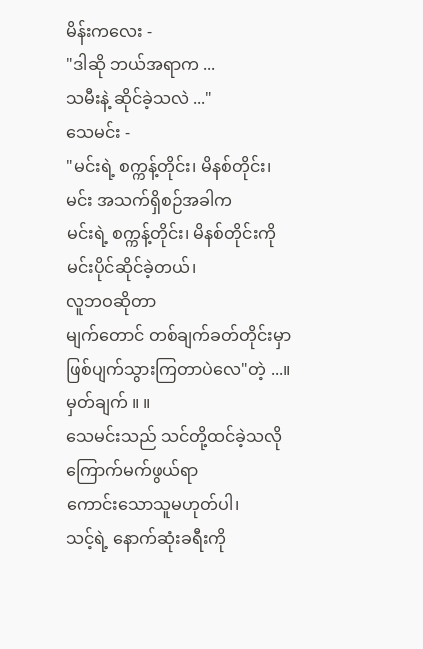မိန်းကလေး -
"ဒါဆို ဘယ်အရာက ...
သမီးနဲ့ ဆိုင်ခဲ့သလဲ ..."
သေမင်း -
"မင်းရဲ့ စက္ကန့်တိုင်း၊ မိနစ်တိုင်း၊
မင်း အသက်ရှိစဉ်အခါက
မင်းရဲ့ စက္ကန့်တိုင်း၊ မိနစ်တိုင်းကို
မင်းပိုင်ဆိုင်ခဲ့တယ်၊
လူဘဝဆိုတာ
မျက်တောင် တစ်ချက်ခတ်တိုင်းမှာ
ဖြစ်ပျက်သွားကြတာပဲလေ"တဲ့ ...။
မှတ်ချက် ။ ။
သေမင်းသည် သင်တို့ထင်ခဲ့သလို
ကြောက်မက်ဖွယ်ရာ
ကောင်းသောသူမဟုတ်ပါ၊
သင့်ရဲ့ နောက်ဆုံးခရီးကို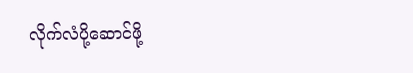လိုက်လံပို့ဆောင်ဖို့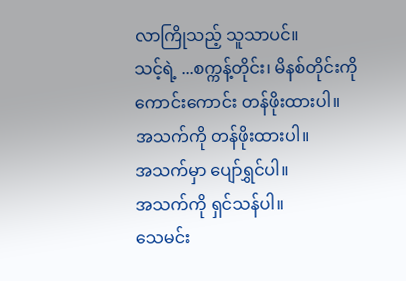လာကြိုသည့် သူသာပင်။
သင့်ရဲ့ ...စက္ကန့်တိုင်း၊ မိနစ်တိုင်းကို
ကောင်းကောင်း တန်ဖိုးထားပါ။
အသက်ကို တန်ဖိုးထားပါ။
အသက်မှာ ပျော်ရွှင်ပါ။
အသက်ကို ရှင်သန်ပါ။
သေမင်း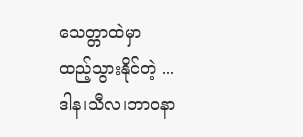သေတ္တာထဲမှာ
ထည့်သွားနိုင်တဲ့ ...
ဒါန၊သီလ၊ဘာဝနာ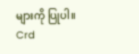များကို ပြုပါ။
Crd